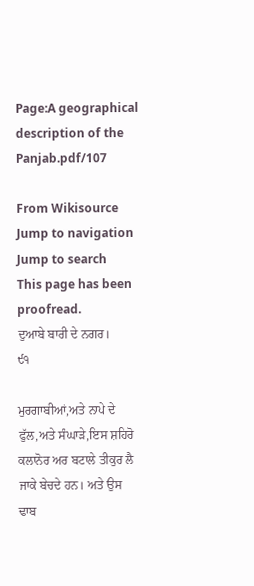Page:A geographical description of the Panjab.pdf/107

From Wikisource
Jump to navigation Jump to search
This page has been proofread.
ਦੁਆਬੇ ਬਾਰੀ ਦੇ ਨਗਰ।
੯੧

ਮੁਰਗਾਬੀਆਂ,ਅਤੇ ਨਾਪੇ ਦੇ ਫੁੱਲ,ਅਤੇ ਸੰਘਾੜੇ,ਇਸ ਸ਼ਹਿਰੋ ਕਲਾਨੋਰ ਅਰ ਬਟਾਲੇ ਤੀਕੁਰ ਲੈ ਜਾਕੇ ਬੇਚਦੇ ਹਨ। ਅਤੇ ਉਸ ਢਾਬ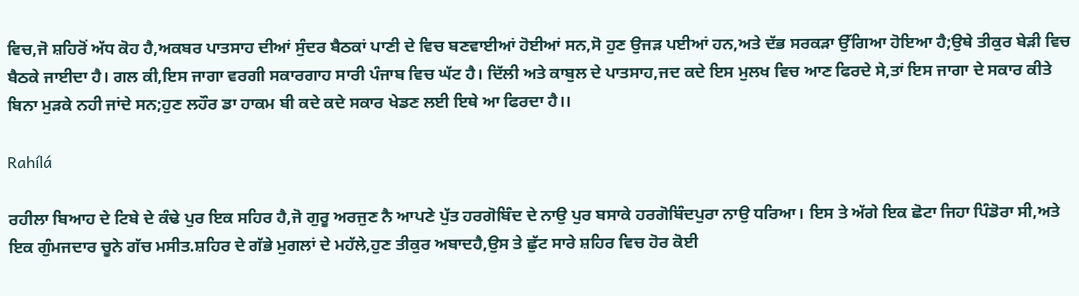ਵਿਚ,ਜੋ ਸ਼ਹਿਰੋਂ ਅੱਧ ਕੋਹ ਹੈ,ਅਕਬਰ ਪਾਤਸਾਹ ਦੀਆਂ ਸੁੰਦਰ ਬੈਠਕਾਂ ਪਾਣੀ ਦੇ ਵਿਚ ਬਣਵਾਈਆਂ ਹੋਈਆਂ ਸਨ,ਸੋ ਹੁਣ ਉਜੜ ਪਈਆਂ ਹਨ,ਅਤੇ ਦੱਭ ਸਰਕੜਾ ਉੱਗਿਆ ਹੋਇਆ ਹੈ;ਉਥੇ ਤੀਕੁਰ ਬੇੜੀ ਵਿਚ ਬੈਠਕੇ ਜਾਈਦਾ ਹੈ। ਗਲ ਕੀ,ਇਸ ਜਾਗਾ ਵਰਗੀ ਸਕਾਰਗਾਹ ਸਾਰੀ ਪੰਜਾਬ ਵਿਚ ਘੱਟ ਹੈ। ਦਿੱਲੀ ਅਤੇ ਕਾਬੁਲ ਦੇ ਪਾਤਸਾਹ,ਜਦ ਕਦੇ ਇਸ ਮੁਲਖ ਵਿਚ ਆਣ ਫਿਰਦੇ ਸੇ,ਤਾਂ ਇਸ ਜਾਗਾ ਦੇ ਸਕਾਰ ਕੀਤੇ ਬਿਨਾ ਮੁੜਕੇ ਨਹੀ ਜਾਂਦੇ ਸਨ;ਹੁਣ ਲਹੌਰ ਡਾ ਹਾਕਮ ਬੀ ਕਦੇ ਕਦੇ ਸਕਾਰ ਖੇਡਣ ਲਈ ਇਥੇ ਆ ਫਿਰਦਾ ਹੈ।।

Rahílá

ਰਹੀਲਾ ਬਿਆਹ ਦੇ ਟਿਬੇ ਦੇ ਕੰਢੇ ਪੁਰ ਇਕ ਸਹਿਰ ਹੈ,ਜੋ ਗੁਰੂ ਅਰਜੁਣ ਨੈ ਆਪਣੇ ਪੁੱਤ ਹਰਗੋਬਿੰਦ ਦੇ ਨਾਉ ਪੁਰ ਬਸਾਕੇ ਹਰਗੋਬਿੰਦਪੁਰਾ ਨਾਉ ਧਰਿਆ। ਇਸ ਤੇ ਅੱਗੇ ਇਕ ਛੋਟਾ ਜਿਹਾ ਪਿੰਡੋਰਾ ਸੀ,ਅਤੇ ਇਕ ਗੁੰਮਜਦਾਰ ਚੂਨੇ ਗੱਚ ਮਸੀਤ.ਸ਼ਹਿਰ ਦੇ ਗੱਭੇ ਮੁਗਲਾਂ ਦੇ ਮਹੱਲੇ,ਹੁਣ ਤੀਕੁਰ ਅਬਾਦਹੈ,ਉਸ ਤੇ ਛੁੱਟ ਸਾਰੇ ਸ਼ਹਿਰ ਵਿਚ ਹੋਰ ਕੋਈ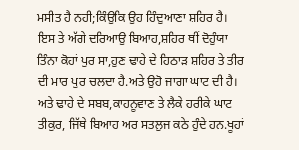ਮਸੀਤ ਹੈ ਨਹੀ;ਕਿੰਉਕਿ ਉਹ ਹਿੰਦੁਆਣਾ ਸ਼ਹਿਰ ਹੈ। ਇਸ ਤੇ ਅੱਗੇ ਦਰਿਆਉ ਬਿਆਹ,ਸ਼ਹਿਰ ਥੀਂ ਦੋਹੁੰਯਾ ਤਿੰਨਾ ਕੋਹਾਂ ਪੁਰ ਸਾ,ਹੁਣ ਢਾਹੇ ਦੇ ਹਿਠਾੜ ਸ਼ਹਿਰ ਤੇ ਤੀਰ ਦੀ ਮਾਰ ਪੁਰ ਚਲਦਾ ਹੈ.ਅਤੇ ਉਹੋ ਜਾਗਾ ਘਾਟ ਦੀ ਹੈ। ਅਤੇ ਢਾਹੇ ਦੇ ਸਬਬ,ਕਾਹਨੂਵਾਣ ਤੇ ਲੈਕੇ ਹਰੀਕੇ ਘਾਟ ਤੀਕੁਰ, ਜਿੱਥੇ ਬਿਆਹ ਅਰ ਸਤਲੁਜ ਕਠੇ ਹੁੰਦੇ ਹਨ.ਖੂਹਾਂ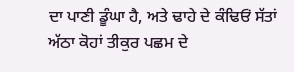ਦਾ ਪਾਣੀ ਡੂੰਘਾ ਹੈ, ਅਤੇ ਢਾਹੇ ਦੇ ਕੰਢਿਓਂ ਸੱਤਾਂ ਅੱਠਾ ਕੋਹਾਂ ਤੀਕੁਰ ਪਛਮ ਦੇ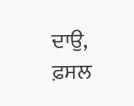ਦਾਉ, ਫ਼ਸਲ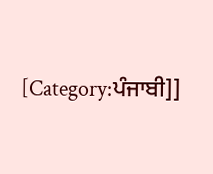[Category:ਪੰਜਾਬੀ]]